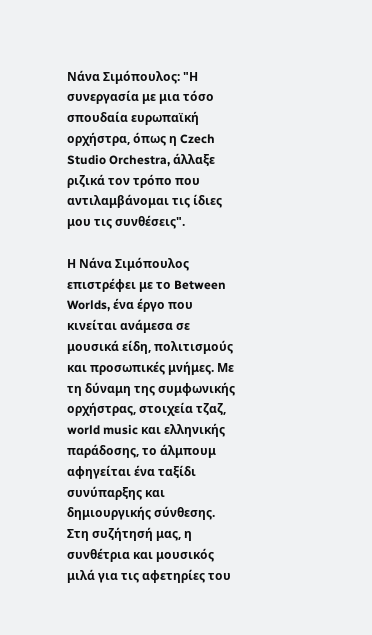Νάνα Σιμόπουλος: "Η συνεργασία με μια τόσο σπουδαία ευρωπαϊκή ορχήστρα, όπως η Czech Studio Orchestra, άλλαξε ριζικά τον τρόπο που αντιλαμβάνομαι τις ίδιες μου τις συνθέσεις".

Η Νάνα Σιμόπουλος επιστρέφει με το Between Worlds, ένα έργο που κινείται ανάμεσα σε μουσικά είδη, πολιτισμούς και προσωπικές μνήμες. Με τη δύναμη της συμφωνικής ορχήστρας, στοιχεία τζαζ, world music και ελληνικής παράδοσης, το άλμπουμ αφηγείται ένα ταξίδι συνύπαρξης και δημιουργικής σύνθεσης. Στη συζήτησή μας, η συνθέτρια και μουσικός μιλά για τις αφετηρίες του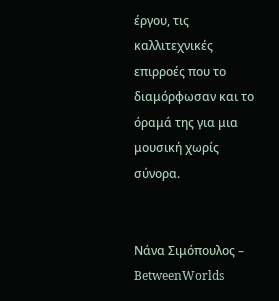έργου, τις καλλιτεχνικές επιρροές που το διαμόρφωσαν και το όραμά της για μια μουσική χωρίς σύνορα.


Νάνα Σιμόπουλος – BetweenWorlds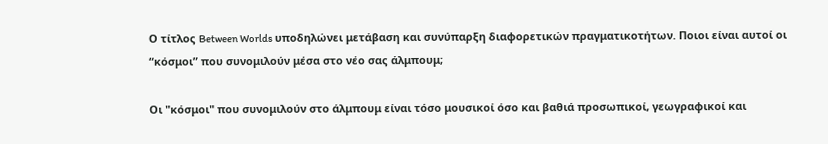Ο τίτλος Between Worlds υποδηλώνει μετάβαση και συνύπαρξη διαφορετικών πραγματικοτήτων. Ποιοι είναι αυτοί οι “κόσμοι” που συνομιλούν μέσα στο νέο σας άλμπουμ;

Οι "κόσμοι" που συνομιλούν στο άλμπουμ είναι τόσο μουσικοί όσο και βαθιά προσωπικοί, γεωγραφικοί και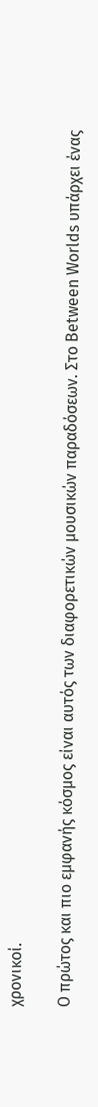χρονικοί.

Ο πρώτος και πιο εμφανής κόσμος είναι αυτός των διαφορετικών μουσικών παραδόσεων. Στο Between Worlds υπάρχει ένας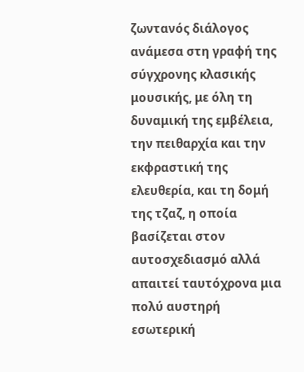ζωντανός διάλογος ανάμεσα στη γραφή της σύγχρονης κλασικής μουσικής, με όλη τη δυναμική της εμβέλεια, την πειθαρχία και την εκφραστική της ελευθερία, και τη δομή της τζαζ, η οποία βασίζεται στον αυτοσχεδιασμό αλλά απαιτεί ταυτόχρονα μια πολύ αυστηρή εσωτερική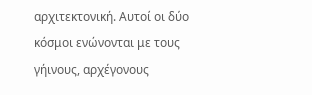αρχιτεκτονική. Αυτοί οι δύο κόσμοι ενώνονται με τους γήινους, αρχέγονους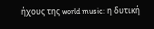ήχους της world music: η δυτική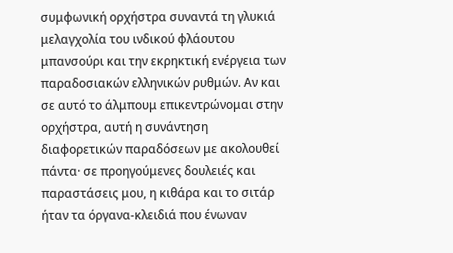συμφωνική ορχήστρα συναντά τη γλυκιά μελαγχολία του ινδικού φλάουτου μπανσούρι και την εκρηκτική ενέργεια των παραδοσιακών ελληνικών ρυθμών. Αν και σε αυτό το άλμπουμ επικεντρώνομαι στην ορχήστρα, αυτή η συνάντηση διαφορετικών παραδόσεων με ακολουθεί πάντα· σε προηγούμενες δουλειές και παραστάσεις μου, η κιθάρα και το σιτάρ ήταν τα όργανα-κλειδιά που ένωναν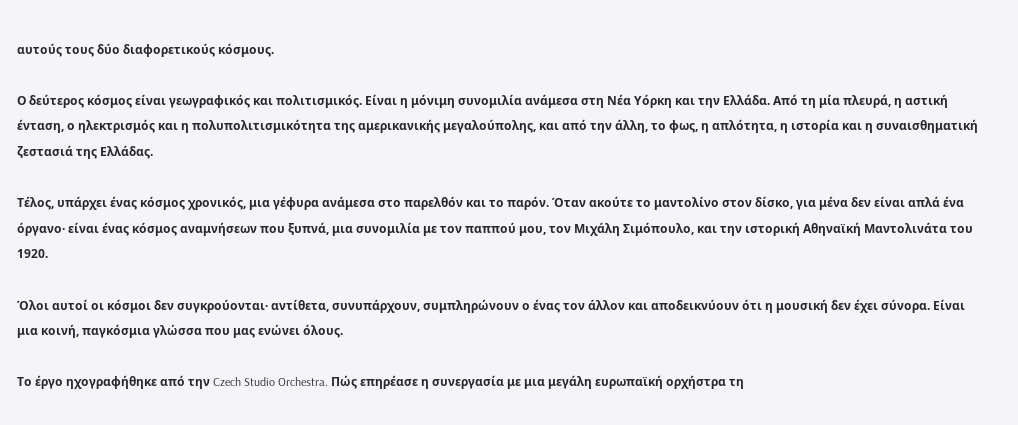αυτούς τους δύο διαφορετικούς κόσμους.

Ο δεύτερος κόσμος είναι γεωγραφικός και πολιτισμικός. Είναι η μόνιμη συνομιλία ανάμεσα στη Νέα Υόρκη και την Ελλάδα. Από τη μία πλευρά, η αστική ένταση, ο ηλεκτρισμός και η πολυπολιτισμικότητα της αμερικανικής μεγαλούπολης, και από την άλλη, το φως, η απλότητα, η ιστορία και η συναισθηματική ζεστασιά της Ελλάδας.

Τέλος, υπάρχει ένας κόσμος χρονικός, μια γέφυρα ανάμεσα στο παρελθόν και το παρόν. Όταν ακούτε το μαντολίνο στον δίσκο, για μένα δεν είναι απλά ένα όργανο· είναι ένας κόσμος αναμνήσεων που ξυπνά, μια συνομιλία με τον παππού μου, τον Μιχάλη Σιμόπουλο, και την ιστορική Αθηναϊκή Μαντολινάτα του 1920.

Όλοι αυτοί οι κόσμοι δεν συγκρούονται· αντίθετα, συνυπάρχουν, συμπληρώνουν ο ένας τον άλλον και αποδεικνύουν ότι η μουσική δεν έχει σύνορα. Είναι μια κοινή, παγκόσμια γλώσσα που μας ενώνει όλους.

Το έργο ηχογραφήθηκε από την Czech Studio Orchestra. Πώς επηρέασε η συνεργασία με μια μεγάλη ευρωπαϊκή ορχήστρα τη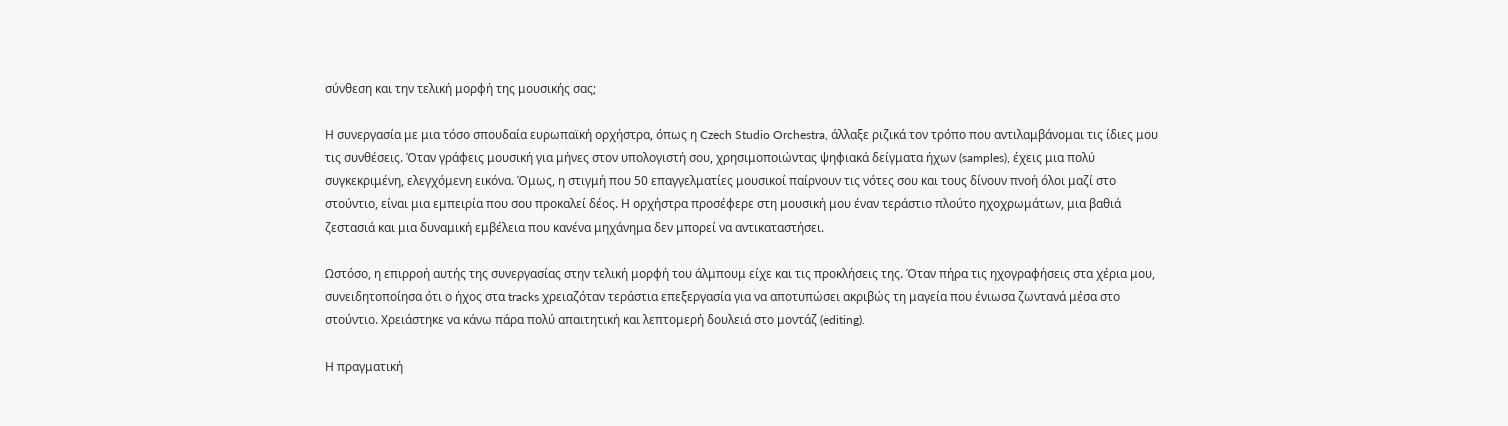σύνθεση και την τελική μορφή της μουσικής σας;

Η συνεργασία με μια τόσο σπουδαία ευρωπαϊκή ορχήστρα, όπως η Czech Studio Orchestra, άλλαξε ριζικά τον τρόπο που αντιλαμβάνομαι τις ίδιες μου τις συνθέσεις. Όταν γράφεις μουσική για μήνες στον υπολογιστή σου, χρησιμοποιώντας ψηφιακά δείγματα ήχων (samples), έχεις μια πολύ συγκεκριμένη, ελεγχόμενη εικόνα. Όμως, η στιγμή που 50 επαγγελματίες μουσικοί παίρνουν τις νότες σου και τους δίνουν πνοή όλοι μαζί στο στούντιο, είναι μια εμπειρία που σου προκαλεί δέος. Η ορχήστρα προσέφερε στη μουσική μου έναν τεράστιο πλούτο ηχοχρωμάτων, μια βαθιά ζεστασιά και μια δυναμική εμβέλεια που κανένα μηχάνημα δεν μπορεί να αντικαταστήσει.

Ωστόσο, η επιρροή αυτής της συνεργασίας στην τελική μορφή του άλμπουμ είχε και τις προκλήσεις της. Όταν πήρα τις ηχογραφήσεις στα χέρια μου, συνειδητοποίησα ότι ο ήχος στα tracks χρειαζόταν τεράστια επεξεργασία για να αποτυπώσει ακριβώς τη μαγεία που ένιωσα ζωντανά μέσα στο στούντιο. Χρειάστηκε να κάνω πάρα πολύ απαιτητική και λεπτομερή δουλειά στο μοντάζ (editing).

Η πραγματική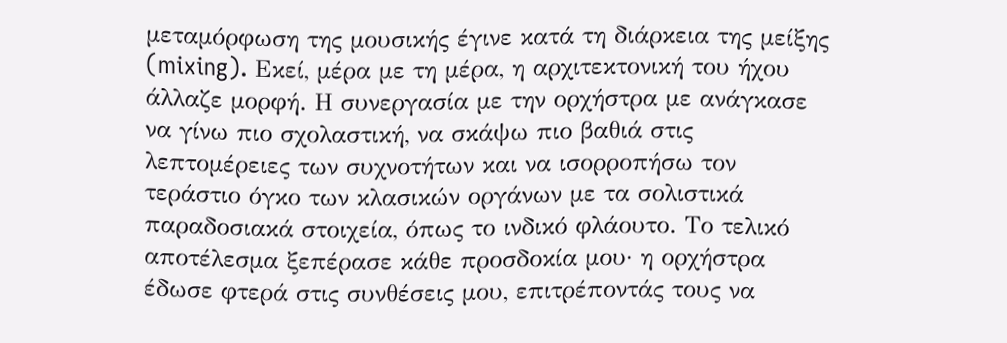μεταμόρφωση της μουσικής έγινε κατά τη διάρκεια της μείξης (mixing). Εκεί, μέρα με τη μέρα, η αρχιτεκτονική του ήχου άλλαζε μορφή. Η συνεργασία με την ορχήστρα με ανάγκασε να γίνω πιο σχολαστική, να σκάψω πιο βαθιά στις λεπτομέρειες των συχνοτήτων και να ισορροπήσω τον τεράστιο όγκο των κλασικών οργάνων με τα σολιστικά παραδοσιακά στοιχεία, όπως το ινδικό φλάουτο. Το τελικό αποτέλεσμα ξεπέρασε κάθε προσδοκία μου· η ορχήστρα έδωσε φτερά στις συνθέσεις μου, επιτρέποντάς τους να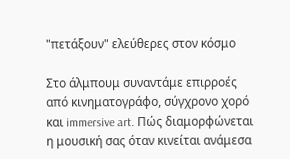"πετάξουν" ελεύθερες στον κόσμο

Στο άλμπουμ συναντάμε επιρροές από κινηματογράφο, σύγχρονο χορό και immersive art. Πώς διαμορφώνεται η μουσική σας όταν κινείται ανάμεσα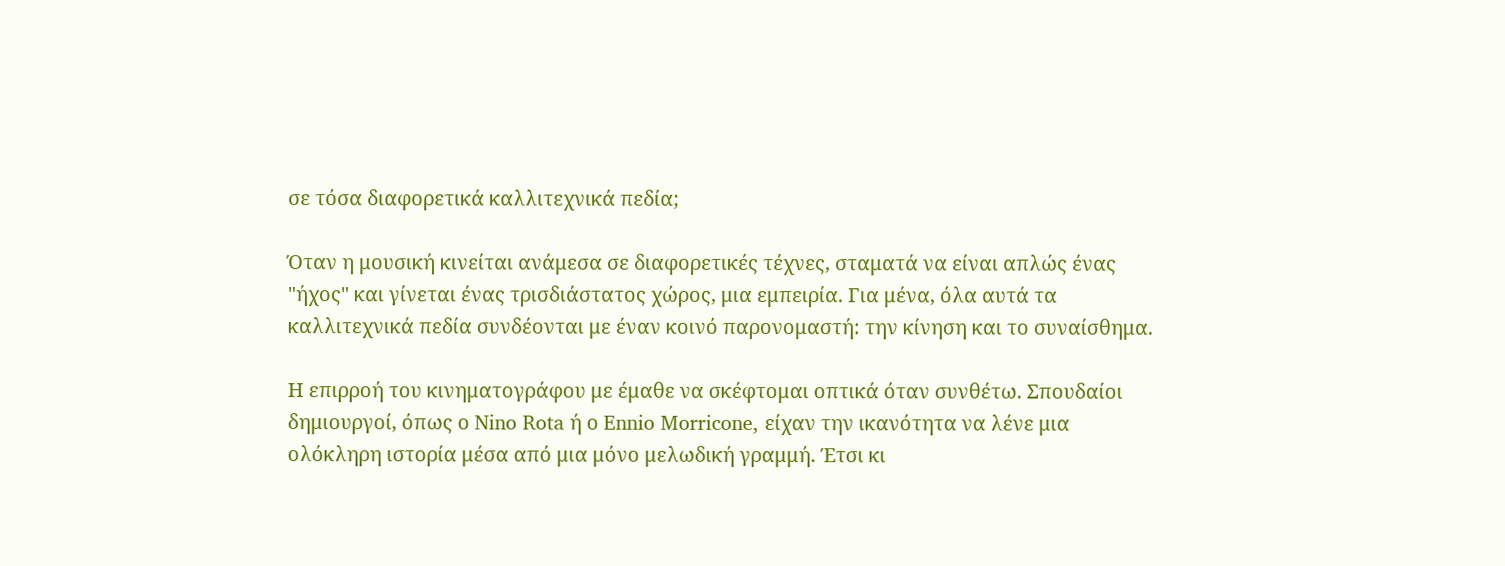σε τόσα διαφορετικά καλλιτεχνικά πεδία;

Όταν η μουσική κινείται ανάμεσα σε διαφορετικές τέχνες, σταματά να είναι απλώς ένας "ήχος" και γίνεται ένας τρισδιάστατος χώρος, μια εμπειρία. Για μένα, όλα αυτά τα καλλιτεχνικά πεδία συνδέονται με έναν κοινό παρονομαστή: την κίνηση και το συναίσθημα.

Η επιρροή του κινηματογράφου με έμαθε να σκέφτομαι οπτικά όταν συνθέτω. Σπουδαίοι δημιουργοί, όπως ο Nino Rota ή ο Ennio Morricone, είχαν την ικανότητα να λένε μια ολόκληρη ιστορία μέσα από μια μόνο μελωδική γραμμή. Έτσι κι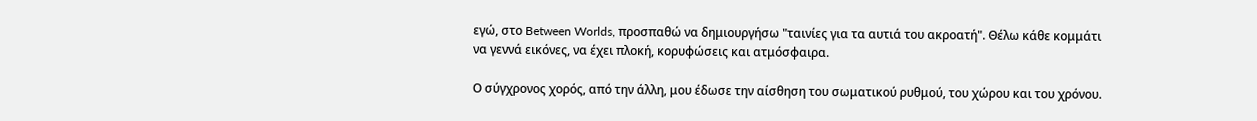εγώ, στο Between Worlds, προσπαθώ να δημιουργήσω "ταινίες για τα αυτιά του ακροατή". Θέλω κάθε κομμάτι να γεννά εικόνες, να έχει πλοκή, κορυφώσεις και ατμόσφαιρα.

Ο σύγχρονος χορός, από την άλλη, μου έδωσε την αίσθηση του σωματικού ρυθμού, του χώρου και του χρόνου.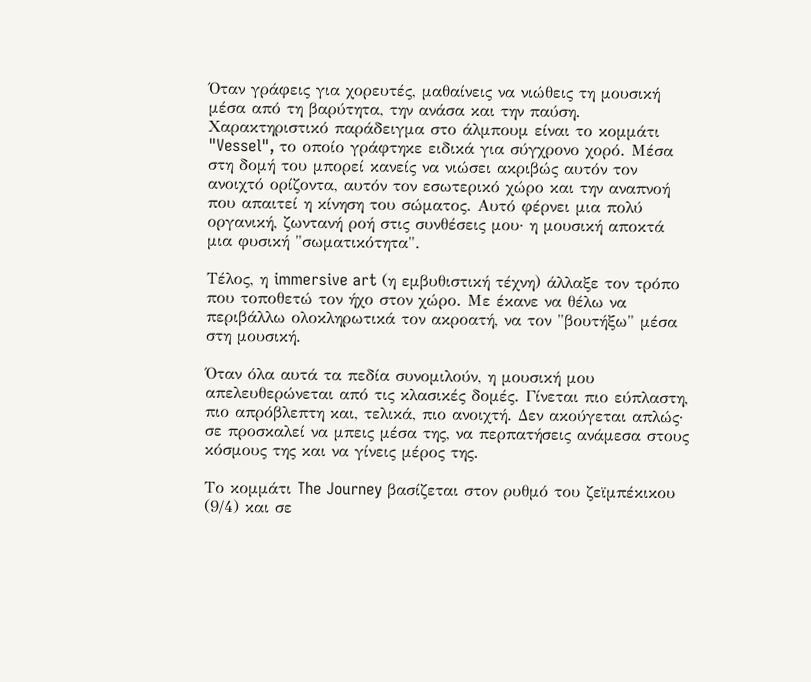Όταν γράφεις για χορευτές, μαθαίνεις να νιώθεις τη μουσική μέσα από τη βαρύτητα, την ανάσα και την παύση. Χαρακτηριστικό παράδειγμα στο άλμπουμ είναι το κομμάτι "Vessel", το οποίο γράφτηκε ειδικά για σύγχρονο χορό. Μέσα στη δομή του μπορεί κανείς να νιώσει ακριβώς αυτόν τον ανοιχτό ορίζοντα, αυτόν τον εσωτερικό χώρο και την αναπνοή που απαιτεί η κίνηση του σώματος. Αυτό φέρνει μια πολύ οργανική, ζωντανή ροή στις συνθέσεις μου· η μουσική αποκτά μια φυσική "σωματικότητα".

Τέλος, η immersive art (η εμβυθιστική τέχνη) άλλαξε τον τρόπο που τοποθετώ τον ήχο στον χώρο. Με έκανε να θέλω να περιβάλλω ολοκληρωτικά τον ακροατή, να τον "βουτήξω" μέσα στη μουσική.

Όταν όλα αυτά τα πεδία συνομιλούν, η μουσική μου απελευθερώνεται από τις κλασικές δομές. Γίνεται πιο εύπλαστη, πιο απρόβλεπτη και, τελικά, πιο ανοιχτή. Δεν ακούγεται απλώς· σε προσκαλεί να μπεις μέσα της, να περπατήσεις ανάμεσα στους κόσμους της και να γίνεις μέρος της.

Το κομμάτι The Journey βασίζεται στον ρυθμό του ζεϊμπέκικου (9/4) και σε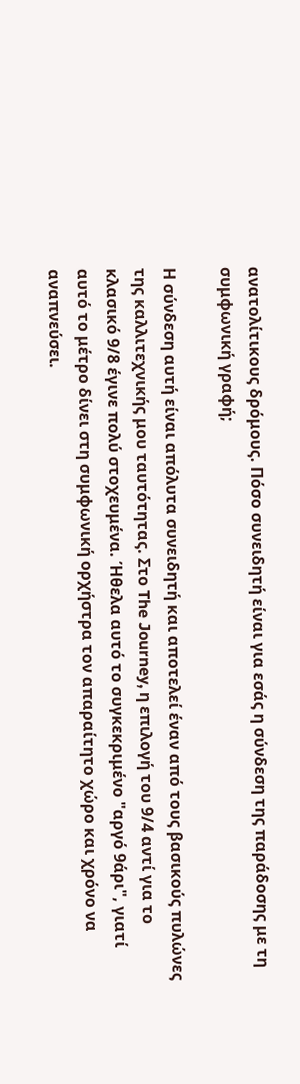ανατολίτικους δρόμους. Πόσο συνειδητή είναι για εσάς η σύνδεση της παράδοσης με τη συμφωνική γραφή;

Η σύνδεση αυτή είναι απόλυτα συνειδητή και αποτελεί έναν από τους βασικούς πυλώνες της καλλιτεχνικής μου ταυτότητας. Στο The Journey, η επιλογή του 9/4 αντί για το κλασικό 9/8 έγινε πολύ στοχευμένα. Ήθελα αυτό το συγκεκριμένο "αργό 9άρι", γιατί αυτό το μέτρο δίνει στη συμφωνική ορχήστρα τον απαραίτητο χώρο και χρόνο να αναπνεύσει.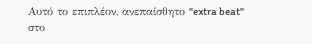Αυτό το επιπλέον, ανεπαίσθητο "extra beat" στο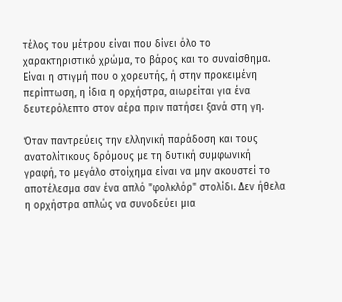τέλος του μέτρου είναι που δίνει όλο το χαρακτηριστικό χρώμα, το βάρος και το συναίσθημα. Είναι η στιγμή που ο χορευτής, ή στην προκειμένη περίπτωση, η ίδια η ορχήστρα, αιωρείται για ένα δευτερόλεπτο στον αέρα πριν πατήσει ξανά στη γη.

Όταν παντρεύεις την ελληνική παράδοση και τους ανατολίτικους δρόμους με τη δυτική συμφωνική γραφή, το μεγάλο στοίχημα είναι να μην ακουστεί το αποτέλεσμα σαν ένα απλό "φολκλόρ" στολίδι. Δεν ήθελα η ορχήστρα απλώς να συνοδεύει μια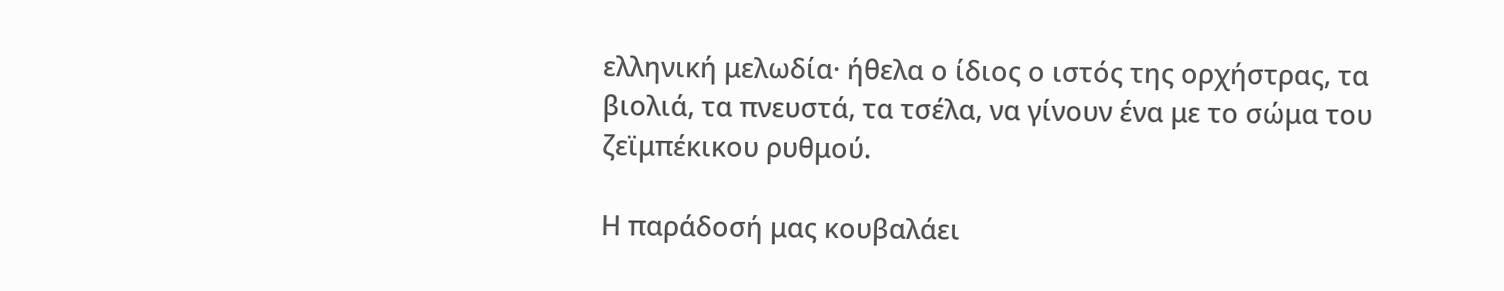ελληνική μελωδία· ήθελα ο ίδιος ο ιστός της ορχήστρας, τα βιολιά, τα πνευστά, τα τσέλα, να γίνουν ένα με το σώμα του ζεϊμπέκικου ρυθμού.

Η παράδοσή μας κουβαλάει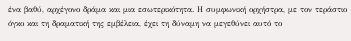ένα βαθύ, αρχέγονο δράμα και μια εσωτερικότητα. Η συμφωνική ορχήστρα, με τον τεράστιο όγκο και τη δραματική της εμβέλεια, έχει τη δύναμη να μεγεθύνει αυτό το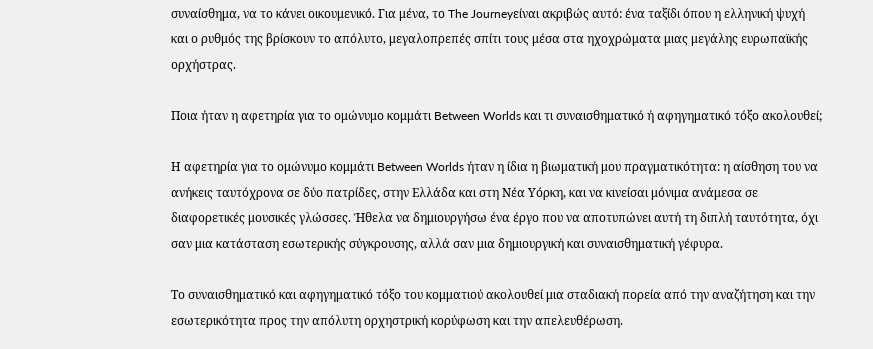συναίσθημα, να το κάνει οικουμενικό. Για μένα, το The Journeyείναι ακριβώς αυτό: ένα ταξίδι όπου η ελληνική ψυχή και ο ρυθμός της βρίσκουν το απόλυτο, μεγαλοπρεπές σπίτι τους μέσα στα ηχοχρώματα μιας μεγάλης ευρωπαϊκής ορχήστρας.

Ποια ήταν η αφετηρία για το ομώνυμο κομμάτι Between Worlds και τι συναισθηματικό ή αφηγηματικό τόξο ακολουθεί;

Η αφετηρία για το ομώνυμο κομμάτι Between Worlds ήταν η ίδια η βιωματική μου πραγματικότητα: η αίσθηση του να ανήκεις ταυτόχρονα σε δύο πατρίδες, στην Ελλάδα και στη Νέα Υόρκη, και να κινείσαι μόνιμα ανάμεσα σε διαφορετικές μουσικές γλώσσες. Ήθελα να δημιουργήσω ένα έργο που να αποτυπώνει αυτή τη διπλή ταυτότητα, όχι σαν μια κατάσταση εσωτερικής σύγκρουσης, αλλά σαν μια δημιουργική και συναισθηματική γέφυρα.

Το συναισθηματικό και αφηγηματικό τόξο του κομματιού ακολουθεί μια σταδιακή πορεία από την αναζήτηση και την εσωτερικότητα προς την απόλυτη ορχηστρική κορύφωση και την απελευθέρωση.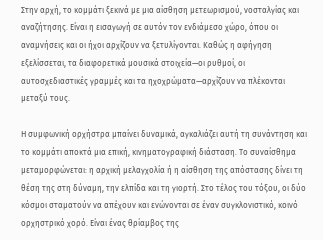Στην αρχή, το κομμάτι ξεκινά με μια αίσθηση μετεωρισμού, νοσταλγίας και αναζήτησης. Είναι η εισαγωγή σε αυτόν τον ενδιάμεσο χώρο, όπου οι αναμνήσεις και οι ήχοι αρχίζουν να ξετυλίγονται. Καθώς η αφήγηση εξελίσσεται, τα διαφορετικά μουσικά στοιχεία—οι ρυθμοί, οι αυτοσχεδιαστικές γραμμές και τα ηχοχρώματα—αρχίζουν να πλέκονται μεταξύ τους.

Η συμφωνική ορχήστρα μπαίνει δυναμικά, αγκαλιάζει αυτή τη συνάντηση και το κομμάτι αποκτά μια επική, κινηματογραφική διάσταση. Το συναίσθημα μεταμορφώνεται: η αρχική μελαγχολία ή η αίσθηση της απόστασης δίνει τη θέση της στη δύναμη, την ελπίδα και τη γιορτή. Στο τέλος του τόξου, οι δύο κόσμοι σταματούν να απέχουν και ενώνονται σε έναν συγκλονιστικό, κοινό ορχηστρικό χορό. Είναι ένας θρίαμβος της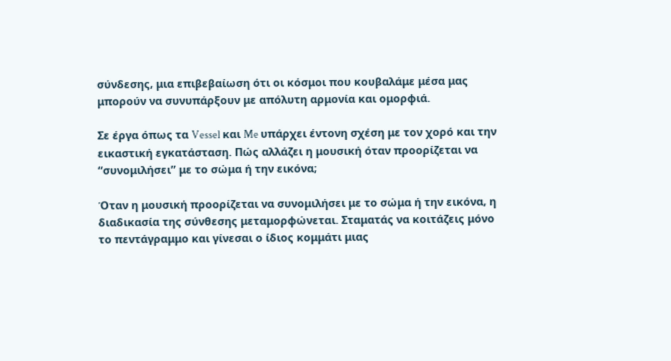σύνδεσης, μια επιβεβαίωση ότι οι κόσμοι που κουβαλάμε μέσα μας μπορούν να συνυπάρξουν με απόλυτη αρμονία και ομορφιά.

Σε έργα όπως τα Vessel και Me υπάρχει έντονη σχέση με τον χορό και την εικαστική εγκατάσταση. Πώς αλλάζει η μουσική όταν προορίζεται να “συνομιλήσει” με το σώμα ή την εικόνα;

Όταν η μουσική προορίζεται να συνομιλήσει με το σώμα ή την εικόνα, η διαδικασία της σύνθεσης μεταμορφώνεται. Σταματάς να κοιτάζεις μόνο το πεντάγραμμο και γίνεσαι ο ίδιος κομμάτι μιας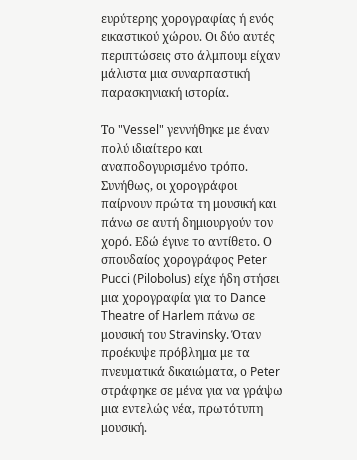ευρύτερης χορογραφίας ή ενός εικαστικού χώρου. Οι δύο αυτές περιπτώσεις στο άλμπουμ είχαν μάλιστα μια συναρπαστική παρασκηνιακή ιστορία.

Το "Vessel" γεννήθηκε με έναν πολύ ιδιαίτερο και αναποδογυρισμένο τρόπο. Συνήθως, οι χορογράφοι παίρνουν πρώτα τη μουσική και πάνω σε αυτή δημιουργούν τον χορό. Εδώ έγινε το αντίθετο. Ο σπουδαίος χορογράφος Peter Pucci (Pilobolus) είχε ήδη στήσει μια χορογραφία για το Dance Theatre of Harlem πάνω σε μουσική του Stravinsky. Όταν προέκυψε πρόβλημα με τα πνευματικά δικαιώματα, ο Peter στράφηκε σε μένα για να γράψω μια εντελώς νέα, πρωτότυπη μουσική.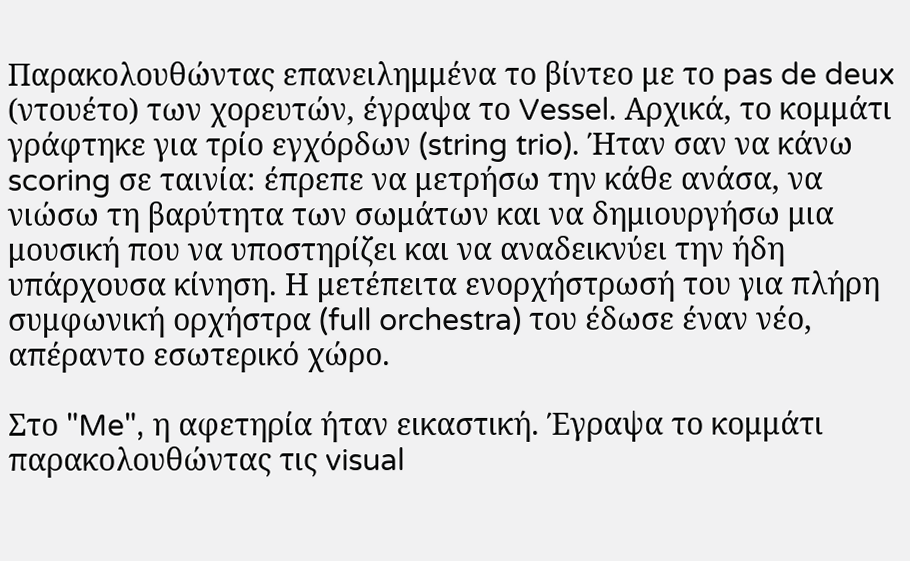Παρακολουθώντας επανειλημμένα το βίντεο με το pas de deux (ντουέτο) των χορευτών, έγραψα το Vessel. Αρχικά, το κομμάτι γράφτηκε για τρίο εγχόρδων (string trio). Ήταν σαν να κάνω scoring σε ταινία: έπρεπε να μετρήσω την κάθε ανάσα, να νιώσω τη βαρύτητα των σωμάτων και να δημιουργήσω μια μουσική που να υποστηρίζει και να αναδεικνύει την ήδη υπάρχουσα κίνηση. Η μετέπειτα ενορχήστρωσή του για πλήρη συμφωνική ορχήστρα (full orchestra) του έδωσε έναν νέο, απέραντο εσωτερικό χώρο.

Στο "Me", η αφετηρία ήταν εικαστική. Έγραψα το κομμάτι παρακολουθώντας τις visual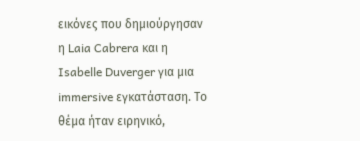εικόνες που δημιούργησαν η Laia Cabrera και η Isabelle Duverger για μια immersive εγκατάσταση. Το θέμα ήταν ειρηνικό,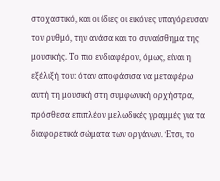στοχαστικό, και οι ίδιες οι εικόνες υπαγόρευσαν τον ρυθμό, την ανάσα και το συναίσθημα της μουσικής. Το πιο ενδιαφέρον, όμως, είναι η εξέλιξή του: όταν αποφάσισα να μεταφέρω αυτή τη μουσική στη συμφωνική ορχήστρα, πρόσθεσα επιπλέον μελωδικές γραμμές για τα διαφορετικά σώματα των οργάνων. Έτσι, το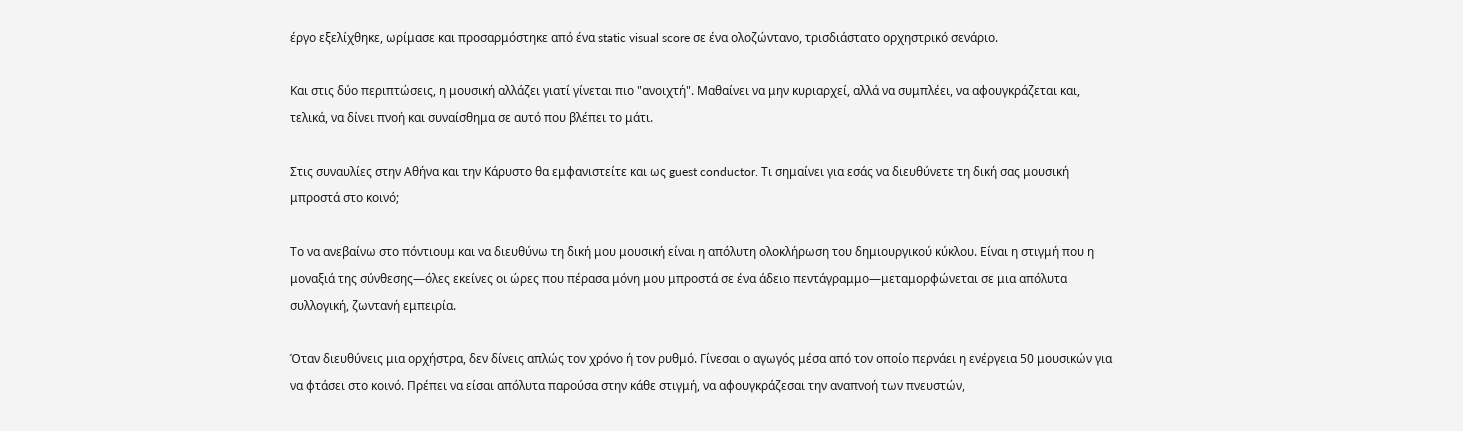έργο εξελίχθηκε, ωρίμασε και προσαρμόστηκε από ένα static visual score σε ένα ολοζώντανο, τρισδιάστατο ορχηστρικό σενάριο.

Και στις δύο περιπτώσεις, η μουσική αλλάζει γιατί γίνεται πιο "ανοιχτή". Μαθαίνει να μην κυριαρχεί, αλλά να συμπλέει, να αφουγκράζεται και, τελικά, να δίνει πνοή και συναίσθημα σε αυτό που βλέπει το μάτι.

Στις συναυλίες στην Αθήνα και την Κάρυστο θα εμφανιστείτε και ως guest conductor. Τι σημαίνει για εσάς να διευθύνετε τη δική σας μουσική μπροστά στο κοινό;

Το να ανεβαίνω στο πόντιουμ και να διευθύνω τη δική μου μουσική είναι η απόλυτη ολοκλήρωση του δημιουργικού κύκλου. Είναι η στιγμή που η μοναξιά της σύνθεσης—όλες εκείνες οι ώρες που πέρασα μόνη μου μπροστά σε ένα άδειο πεντάγραμμο—μεταμορφώνεται σε μια απόλυτα συλλογική, ζωντανή εμπειρία.

Όταν διευθύνεις μια ορχήστρα, δεν δίνεις απλώς τον χρόνο ή τον ρυθμό. Γίνεσαι ο αγωγός μέσα από τον οποίο περνάει η ενέργεια 50 μουσικών για να φτάσει στο κοινό. Πρέπει να είσαι απόλυτα παρούσα στην κάθε στιγμή, να αφουγκράζεσαι την αναπνοή των πνευστών,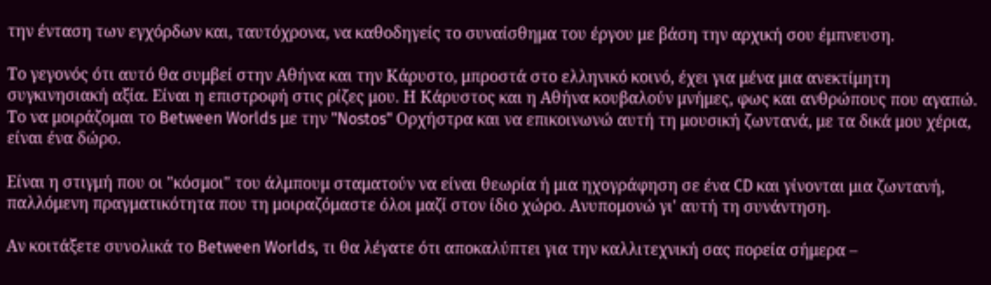την ένταση των εγχόρδων και, ταυτόχρονα, να καθοδηγείς το συναίσθημα του έργου με βάση την αρχική σου έμπνευση.

Το γεγονός ότι αυτό θα συμβεί στην Αθήνα και την Κάρυστο, μπροστά στο ελληνικό κοινό, έχει για μένα μια ανεκτίμητη συγκινησιακή αξία. Είναι η επιστροφή στις ρίζες μου. Η Κάρυστος και η Αθήνα κουβαλούν μνήμες, φως και ανθρώπους που αγαπώ. Το να μοιράζομαι το Between Worlds με την "Nostos" Ορχήστρα και να επικοινωνώ αυτή τη μουσική ζωντανά, με τα δικά μου χέρια, είναι ένα δώρο.

Είναι η στιγμή που οι "κόσμοι" του άλμπουμ σταματούν να είναι θεωρία ή μια ηχογράφηση σε ένα CD και γίνονται μια ζωντανή, παλλόμενη πραγματικότητα που τη μοιραζόμαστε όλοι μαζί στον ίδιο χώρο. Ανυπομονώ γι' αυτή τη συνάντηση.

Αν κοιτάξετε συνολικά το Between Worlds, τι θα λέγατε ότι αποκαλύπτει για την καλλιτεχνική σας πορεία σήμερα –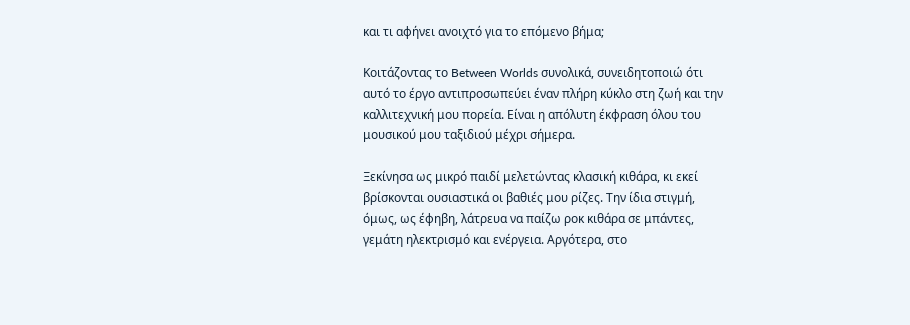και τι αφήνει ανοιχτό για το επόμενο βήμα;

Κοιτάζοντας το Between Worlds συνολικά, συνειδητοποιώ ότι αυτό το έργο αντιπροσωπεύει έναν πλήρη κύκλο στη ζωή και την καλλιτεχνική μου πορεία. Είναι η απόλυτη έκφραση όλου του μουσικού μου ταξιδιού μέχρι σήμερα.

Ξεκίνησα ως μικρό παιδί μελετώντας κλασική κιθάρα, κι εκεί βρίσκονται ουσιαστικά οι βαθιές μου ρίζες. Την ίδια στιγμή, όμως, ως έφηβη, λάτρευα να παίζω ροκ κιθάρα σε μπάντες, γεμάτη ηλεκτρισμό και ενέργεια. Αργότερα, στο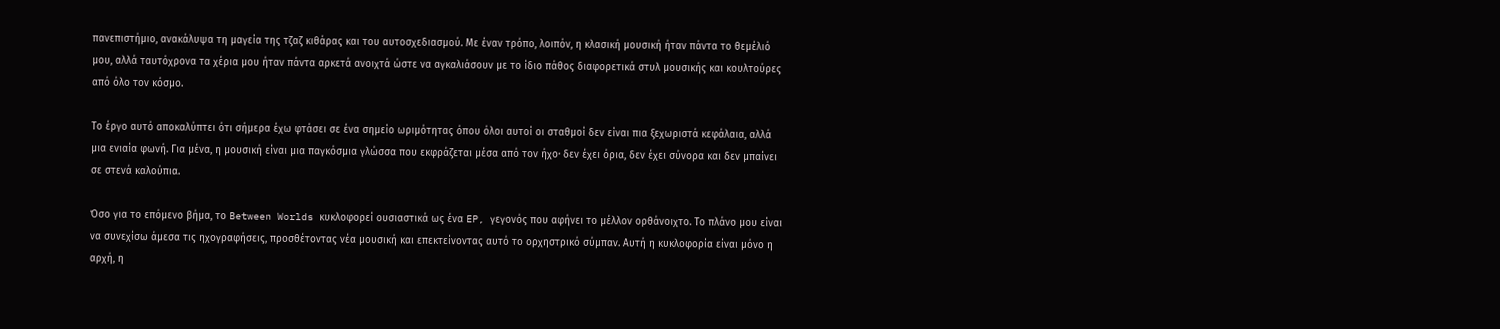πανεπιστήμιο, ανακάλυψα τη μαγεία της τζαζ κιθάρας και του αυτοσχεδιασμού. Με έναν τρόπο, λοιπόν, η κλασική μουσική ήταν πάντα το θεμέλιό μου, αλλά ταυτόχρονα τα χέρια μου ήταν πάντα αρκετά ανοιχτά ώστε να αγκαλιάσουν με το ίδιο πάθος διαφορετικά στυλ μουσικής και κουλτούρες από όλο τον κόσμο.

Το έργο αυτό αποκαλύπτει ότι σήμερα έχω φτάσει σε ένα σημείο ωριμότητας όπου όλοι αυτοί οι σταθμοί δεν είναι πια ξεχωριστά κεφάλαια, αλλά μια ενιαία φωνή. Για μένα, η μουσική είναι μια παγκόσμια γλώσσα που εκφράζεται μέσα από τον ήχο· δεν έχει όρια, δεν έχει σύνορα και δεν μπαίνει σε στενά καλούπια.

Όσο για το επόμενο βήμα, το Between Worlds κυκλοφορεί ουσιαστικά ως ένα EP, γεγονός που αφήνει το μέλλον ορθάνοιχτο. Το πλάνο μου είναι να συνεχίσω άμεσα τις ηχογραφήσεις, προσθέτοντας νέα μουσική και επεκτείνοντας αυτό το ορχηστρικό σύμπαν. Αυτή η κυκλοφορία είναι μόνο η αρχή, η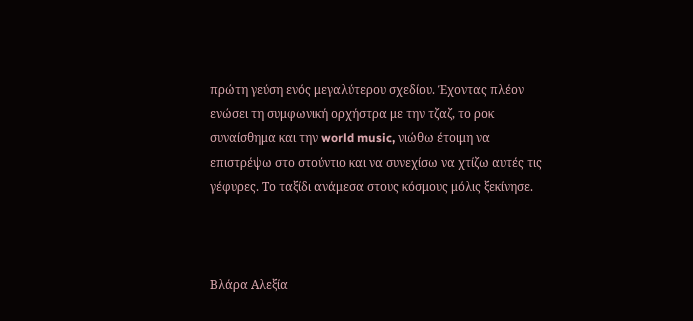πρώτη γεύση ενός μεγαλύτερου σχεδίου. Έχοντας πλέον ενώσει τη συμφωνική ορχήστρα με την τζαζ, το ροκ συναίσθημα και την world music, νιώθω έτοιμη να επιστρέψω στο στούντιο και να συνεχίσω να χτίζω αυτές τις γέφυρες. Το ταξίδι ανάμεσα στους κόσμους μόλις ξεκίνησε.



Βλάρα Αλεξία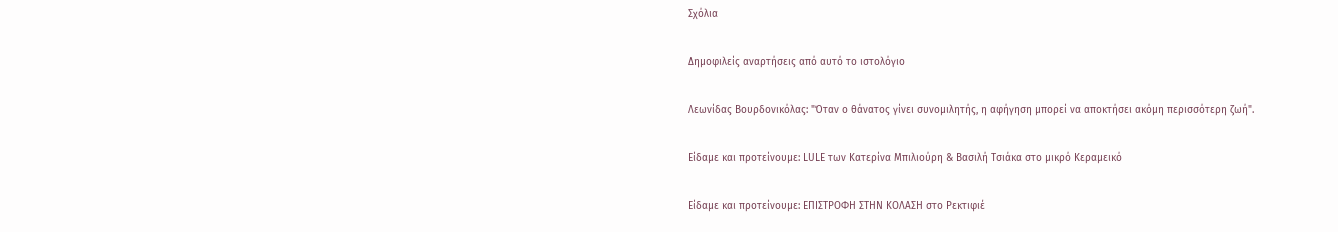Σχόλια

Δημοφιλείς αναρτήσεις από αυτό το ιστολόγιο

Λεωνίδας Βουρδονικόλας: "Όταν ο θάνατος γίνει συνομιλητής, η αφήγηση μπορεί να αποκτήσει ακόμη περισσότερη ζωή".

Είδαμε και προτείνουμε: LULE των Κατερίνα Μπιλιούρη & Βασιλή Τσιάκα στο μικρό Κεραμεικό

Είδαμε και προτείνουμε: ΕΠΙΣΤΡΟΦΗ ΣΤΗΝ ΚΟΛΑΣΗ στο Ρεκτιφιέ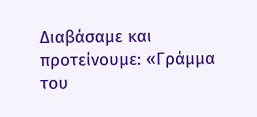Διαβάσαμε και προτείνουμε: «Γράμμα του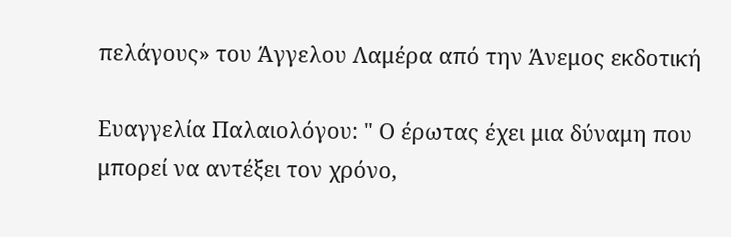πελάγους» του Άγγελου Λαμέρα από την Άνεμος εκδοτική

Ευαγγελία Παλαιολόγου: " Ο έρωτας έχει μια δύναμη που μπορεί να αντέξει τον χρόνο,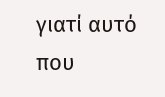γιατί αυτό που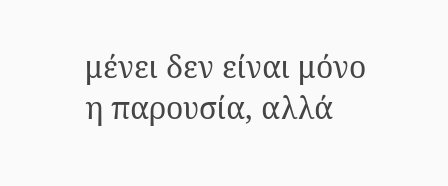μένει δεν είναι μόνο η παρουσία, αλλά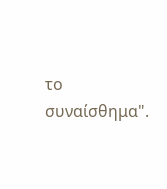το συναίσθημα".